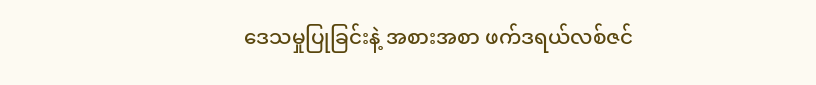ဒေသမှုပြုခြင်းနဲ့ အစားအစာ ဖက်ဒရယ်လစ်ဇင်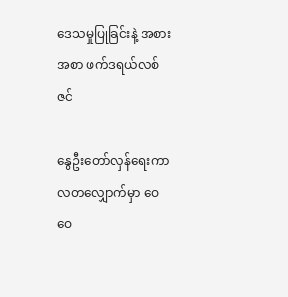ဒေသမှုပြုခြင်းနဲ့ အစားအစာ ဖက်ဒရယ်လစ်ဇင်

နွေဦးတော်လှန်ရေးကာလတလျှောက်မှာ ဝေဝေ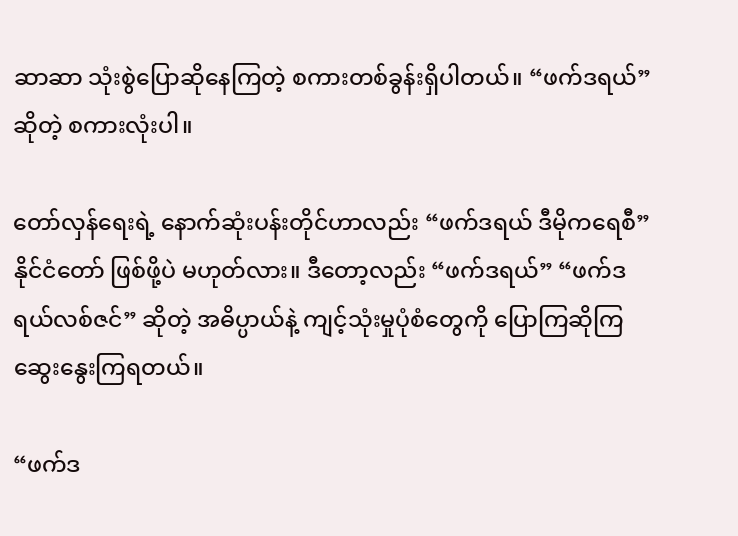ဆာဆာ သုံးစွဲပြောဆိုနေကြတဲ့ စကားတစ်ခွန်းရှိပါတယ်။ “ဖက်ဒရယ်” ဆိုတဲ့ စကားလုံးပါ။

တော်လှန်ရေးရဲ့ နောက်ဆုံးပန်းတိုင်ဟာလည်း “ဖက်ဒရယ် ဒီမိုကရေစီ” နိုင်ငံတော် ဖြစ်ဖို့ပဲ မဟုတ်လား။ ဒီတော့လည်း “ဖက်ဒရယ်” “ဖက်ဒရယ်လစ်ဇင်” ဆိုတဲ့ အဓိပ္ပာယ်နဲ့ ကျင့်သုံးမှုပုံစံတွေကို ပြောကြဆိုကြ ဆွေးနွေးကြရတယ်။

“ဖက်ဒ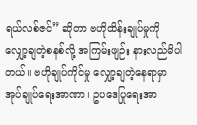ရယ်လစ်ဇင်” ဆိုတာ ဗဟိုထိန်းချုပ်မှုကို လျှော့ချတဲ့စနစ်လို့ အကြမ်းဖျဉ်း နားလည်မိပါတယ်။ ဗဟိုချုပ်ကိုင်မှု လျှော့ချတဲ့နေရာမှာ အုပ်ချုပ်ရေးအာဏာ၊ ဥပဒေပြုရေးအာ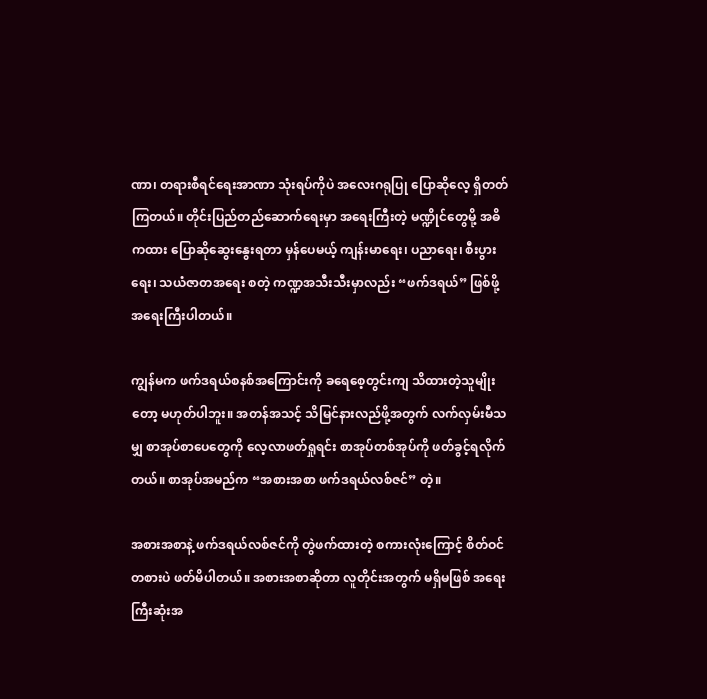ဏာ၊ တရားစီရင်ရေးအာဏာ သုံးရပ်ကိုပဲ အလေးဂရုပြု ပြောဆိုလေ့ ရှိတတ်ကြတယ်။ တိုင်းပြည်တည်ဆောက်ရေးမှာ အရေးကြီးတဲ့ မဏ္ဍိုင်တွေမို့ အဓိကထား ပြောဆိုဆွေးနွေးရတာ မှန်ပေမယ့် ကျန်းမာရေး၊ ပညာရေး၊ စီးပွားရေး၊ သယံဇာတအရေး စတဲ့ ကဏ္ဍအသီးသီးမှာလည်း “ဖက်ဒရယ်” ဖြစ်ဖို့ အရေးကြီးပါတယ်။

ကျွန်မက ဖက်ဒရယ်စနစ်အကြောင်းကို ခရေစေ့တွင်းကျ သိထားတဲ့သူမျိုးတော့ မဟုတ်ပါဘူး။ အတန်အသင့် သိမြင်နားလည်ဖို့အတွက် လက်လှမ်းမီသမျှ စာအုပ်စာပေတွေကို လေ့လာဖတ်ရှုရင်း စာအုပ်တစ်အုပ်ကို ဖတ်ခွင့်ရလိုက်တယ်။ စာအုပ်အမည်က “အစားအစာ ဖက်ဒရယ်လစ်ဇင်” တဲ့။

အစားအစာနဲ့ ဖက်ဒရယ်လစ်ဇင်ကို တွဲဖက်ထားတဲ့ စကားလုံးကြောင့် စိတ်ဝင်တစားပဲ ဖတ်မိပါတယ်။ အစားအစာဆိုတာ လူတိုင်းအတွက် မရှိမဖြစ် အရေးကြီးဆုံးအ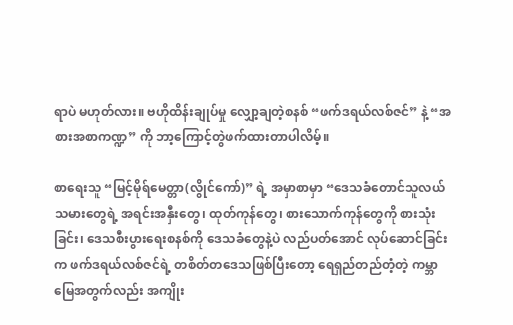ရာပဲ မဟုတ်လား။ ဗဟိုထိန်းချုပ်မှု လျှော့ချတဲ့စနစ် “ဖက်ဒရယ်လစ်ဇင်” နဲ့ “အစားအစာကဏ္ဍ” ကို ဘာ့ကြောင့်တွဲဖက်ထားတာပါလိမ့်။

စာရေးသူ “မြင့်မိုရ်မေတ္တာ(လွိုင်ကော်)” ရဲ့ အမှာစာမှာ “ဒေသခံတောင်သူလယ်သမားတွေရဲ့ အရင်းအနှီးတွေ၊ ထုတ်ကုန်တွေ၊ စားသောက်ကုန်တွေကို စားသုံးခြင်း၊ ဒေသစီးပွားရေးစနစ်ကို ဒေသခံတွေနဲ့ပဲ လည်ပတ်အောင် လုပ်ဆောင်ခြင်းက ဖက်ဒရယ်လစ်ဇင်ရဲ့ တစိတ်တဒေသဖြစ်ပြီးတော့ ရေရှည်တည်တံ့တဲ့ ကမ္ဘာမြေအတွက်လည်း အကျိုး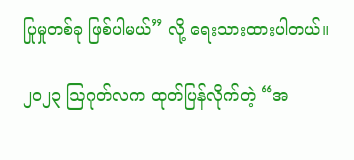ပြုမှုတစ်ခု ဖြစ်ပါမယ်” လို့ ရေးသားထားပါတယ်။

၂၀၂၃ ဩဂုတ်လက ထုတ်ပြန်လိုက်တဲ့ “အ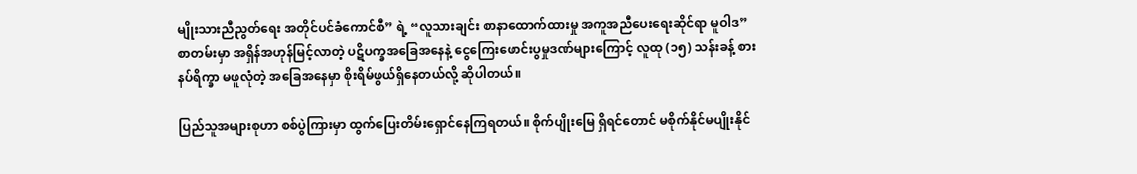မျိုးသားညီညွတ်ရေး အတိုင်ပင်ခံကောင်စီ” ရဲ့ “လူသားချင်း စာနာထောက်ထားမှု အကူအညီပေးရေးဆိုင်ရာ မူဝါဒ” စာတမ်းမှာ အရှိန်အဟုန်မြင့်လာတဲ့ ပဋိပက္ခအခြေအနေနဲ့ ငွေကြေးဖောင်းပွမှုဒဏ်များကြောင့် လူထု (၁၅) သန်းခန့် စားနပ်ရိက္ခာ မဖူလုံတဲ့ အခြေအနေမှာ စိုးရိမ်ဖွယ်ရှိနေတယ်လို့ ဆိုပါတယ်။

ပြည်သူအများစုဟာ စစ်ပွဲကြားမှာ ထွက်ပြေးတိမ်းရှောင်နေကြရတယ်။ စိုက်ပျိုးမြေ ရှိရင်တောင် မစိုက်နိုင်မပျိုးနိုင်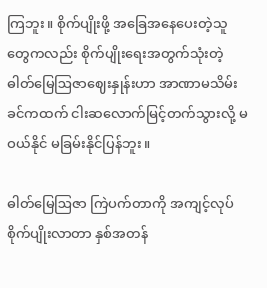ကြဘူး။ စိုက်ပျိုးဖို့ အခြေအနေပေးတဲ့သူတွေကလည်း စိုက်ပျိုးရေးအတွက်သုံးတဲ့ ဓါတ်မြေဩဇာဈေးနှုန်းဟာ အာဏာမသိမ်းခင်ကထက် ငါးဆလောက်မြင့်တက်သွားလို့ မဝယ်နိုင် မခြမ်းနိုင်ပြန်ဘူး။

ဓါတ်မြေဩဇာ ကြဲပက်တာကို အကျင့်လုပ် စိုက်ပျိုးလာတာ နှစ်အတန်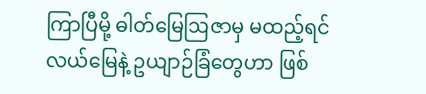ကြာပြီမို့ ဓါတ်မြေဩဇာမှ မထည့်ရင် လယ်မြေနဲ့ ဥယျာဉ်ခြံတွေဟာ ဖြစ်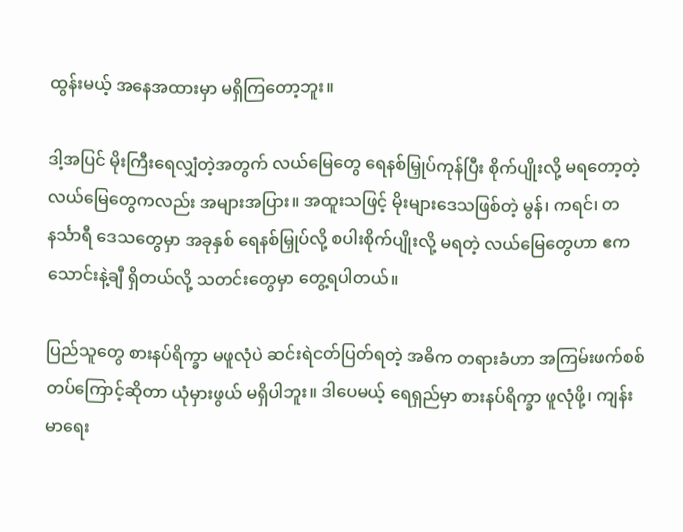ထွန်းမယ့် အနေအထားမှာ မရှိကြတော့ဘူး။

ဒါ့အပြင် မိုးကြီးရေလျှံတဲ့အတွက် လယ်မြေတွေ ရေနစ်မြှုပ်ကုန်ပြီး စိုက်ပျိုးလို့ မရတော့တဲ့ လယ်မြေတွေကလည်း အများအပြား။ အထူးသဖြင့် မိုးများဒေသဖြစ်တဲ့ မွန်၊ ကရင်၊ တနင်္သာရီ ဒေသတွေမှာ အခုနှစ် ရေနစ်မြှုပ်လို့ စပါးစိုက်ပျိုးလို့ မရတဲ့ လယ်မြေတွေဟာ ဧက သောင်းနဲ့ချီ ရှိတယ်လို့ သတင်းတွေမှာ တွေ့ရပါတယ်။

ပြည်သူတွေ စားနပ်ရိက္ခာ မဖူလုံပဲ ဆင်းရဲငတ်ပြတ်ရတဲ့ အဓိက တရားခံဟာ အကြမ်းဖက်စစ်တပ်ကြောင့်ဆိုတာ ယုံမှားဖွယ် မရှိပါဘူး။ ဒါပေမယ့် ရေရှည်မှာ စားနပ်ရိက္ခာ ဖူလုံဖို့၊ ကျန်းမာရေး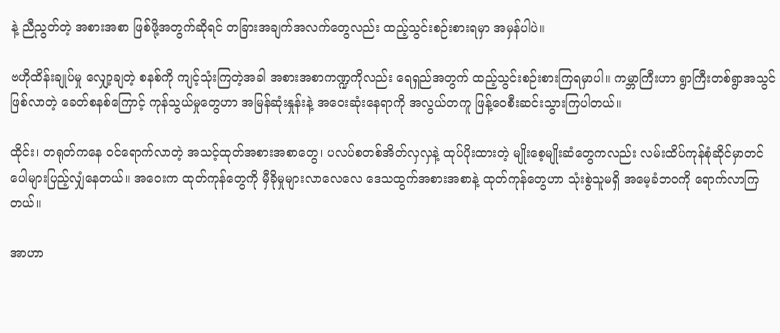နဲ့ ညီညွတ်တဲ့ အစားအစာ ဖြစ်ဖို့အတွက်ဆိုရင် တခြားအချက်အလက်တွေလည်း ထည့်သွင်းစဉ်းစားရမှာ အမှန်ပါပဲ။

ဗဟိုထိန်းချုပ်မှု လျှော့ချတဲ့ စနစ်ကို ကျင့်သုံးကြတဲ့အခါ အစားအစာကဏ္ဍကိုလည်း ရေရှည်အတွက် ထည့်သွင်းစဉ်းစားကြရမှာပါ။ ကမ္ဘာကြီးဟာ ရွာကြီးတစ်ရွာအသွင်ဖြစ်လာတဲ့ ခေတ်စနစ်ကြောင့် ကုန်သွယ်မှုတွေဟာ အမြန်ဆုံးနှုန်းနဲ့ အဝေးဆုံးနေရာကို အလွယ်တကူ ဖြန့်ဝေစီးဆင်းသွားကြပါတယ်။

ထိုင်း၊ တရုတ်ကနေ ဝင်ရောက်လာတဲ့ အသင့်ထုတ်အစားအစာတွေ၊ ပလပ်စတစ်အိတ်လှလှနဲ့ ထုပ်ပိုးထားတဲ့ မျိုးစေ့မျိုးဆံတွေကလည်း လမ်းထိပ်ကုန်စုံဆိုင်မှာတင် ပေါများပြည့်လျှံနေတယ်။ ‌အဝေးက ထုတ်ကုန်တွေကို မှီခိုမှုများလာလေလေ ဒေသထွက်အစားအစာနဲ့ ထုတ်ကုန်တွေဟာ သုံးစွဲသူမရှိ အမေ့ခံဘဝကို ရောက်လာကြတယ်။

အာဟာ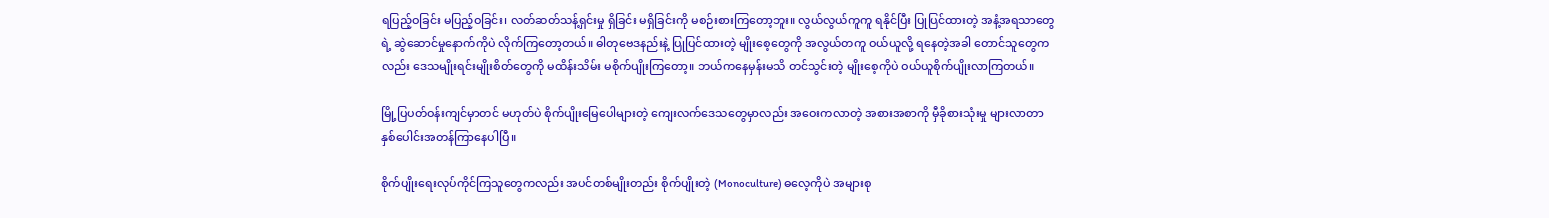ရပြည့်ဝခြင်း မပြည့်ဝခြင်း၊ လတ်ဆတ်သန့်ရှင်းမှု ရှိခြင်း မရှိခြင်းကို မစဉ်းစားကြတော့ဘူး။ လွယ်လွယ်ကူကူ ရနိုင်ပြီး ပြုပြင်ထားတဲ့ အနံ့အရသာတွေရဲ့ ဆွဲဆောင်မှုနောက်ကိုပဲ လိုက်ကြတော့တယ်။ ဓါတုဗေဒနည်းနဲ့ ပြုပြင်ထားတဲ့ မျိုးစေ့တွေကို အလွယ်တကူ ဝယ်ယူလို့ ရနေတဲ့အခါ တောင်သူတွေကလည်း ဒေသမျိုးရင်းမျိုးစိတ်တွေကို မထိန်းသိမ်း မစိုက်ပျိုးကြတော့။ ဘယ်ကနေမှန်းမသိ တင်သွင်းတဲ့ မျိုးစေ့ကိုပဲ ဝယ်ယူစိုက်ပျိုးလာကြတယ်။

မြို့ပြပတ်ဝန်းကျင်မှာတင် မဟုတ်ပဲ စိုက်ပျိုးမြေပေါများတဲ့ ကျေးလက်ဒေသတွေမှာလည်း အဝေးကလာတဲ့ အစားအစာကို မှီခိုစားသုံးမှု များလာတာ နှစ်ပေါင်းအတန်ကြာနေပါပြီ။

စိုက်ပျိုးရေးလုပ်ကိုင်ကြသူတွေကလည်း အပင်တစ်မျိုးတည်း စိုက်ပျိုးတဲ့ (Monoculture) ဓလေ့ကိုပဲ အများစု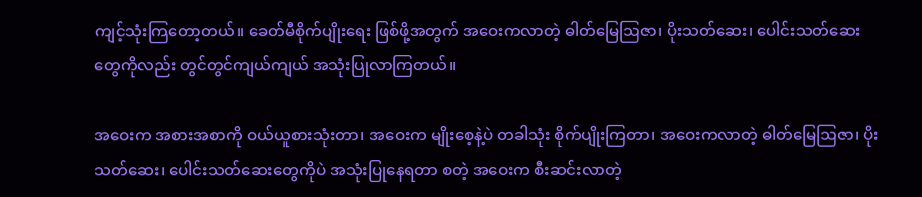ကျင့်သုံးကြတော့တယ်။ ခေတ်မီစိုက်ပျိုးရေး ဖြစ်ဖို့အတွက် အဝေးကလာတဲ့ ဓါတ်မြေဩဇာ၊ ပိုးသတ်ဆေး၊ ပေါင်းသတ်ဆေးတွေကိုလည်း တွင်တွင်ကျယ်ကျယ် အသုံးပြုလာကြတယ်။

အဝေးက အစားအစာကို ဝယ်ယူစားသုံးတာ၊ အဝေးက မျိုးစေ့နဲ့ပဲ တခါသုံး စိုက်ပျိုးကြတာ၊ အဝေးကလာတဲ့ ဓါတ်မြေဩဇာ၊ ပိုးသတ်ဆေး၊ ပေါင်းသတ်ဆေးတွေကိုပဲ အသုံးပြုနေရတာ စတဲ့ အဝေးက စီးဆင်းလာတဲ့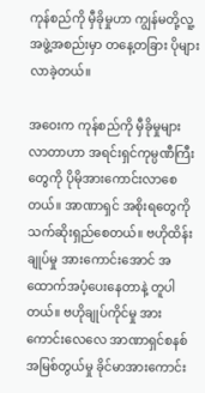ကုန်စည်ကို မှီခိုမှုဟာ ကျွန်မတို့လူ့အဖွဲ့အစည်းမှာ တနေ့တခြား ပိုများလာခဲ့တယ်။

အဝေးက ကုန်စည်ကို မှီခိုမှုများလာတာဟာ အရင်းရှင်ကုမ္ပဏီကြီးတွေကို ပိုမိုအားကောင်းလာစေတယ်။ အာဏာရှင် အစိုးရတွေကို သက်ဆိုးရှည်စေတယ်။ ဗဟိုထိန်းချုပ်မှု အားကောင်းအောင် အထောက်အပံ့ပေးနေတာနဲ့ တူပါတယ်။ ဗဟိုချုပ်ကိုင်မှု အားကောင်းလေလေ အာဏာရှင်စနစ် အမြစ်တွယ်မှု ခိုင်မာအားကောင်း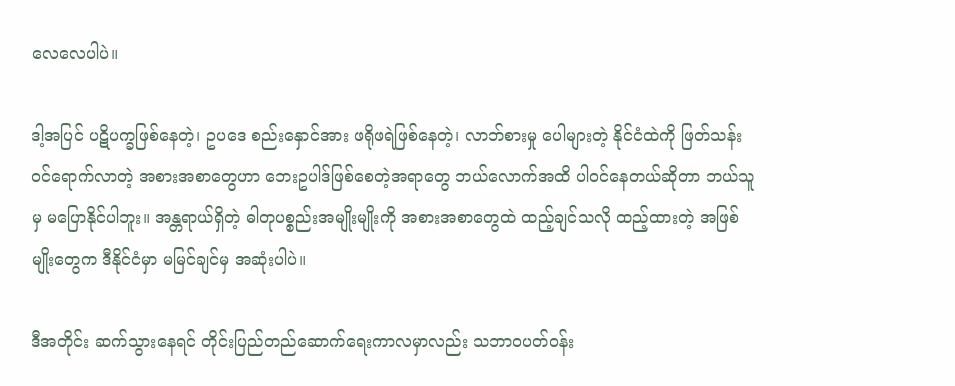လေလေပါပဲ။

ဒါ့အပြင် ပဋိပက္ခဖြစ်နေတဲ့၊ ဥပဒေ စည်းနှောင်အား ဖရိုဖရဲဖြစ်နေတဲ့၊ လာဘ်စားမှု ပေါများတဲ့ နိုင်ငံထဲကို ဖြတ်သန်းဝင်ရောက်လာတဲ့ အစားအစာတွေဟာ ဘေးဥပါဒ်ဖြစ်စေတဲ့အရာတွေ ဘယ်လောက်အထိ ပါဝင်နေတယ်ဆိုတာ ဘယ်သူမှ မပြောနိုင်ပါဘူး။ အန္တရာယ်ရှိတဲ့ ဓါတုပစ္စည်းအမျိုးမျိုးကို အစားအစာတွေထဲ ထည့်ချင်သလို ထည့်ထားတဲ့ အဖြစ်မျိုးတွေက ဒီနိုင်ငံမှာ မမြင်ချင်မှ အဆုံးပါပဲ။

ဒီအတိုင်း ဆက်သွားနေရင် တိုင်းပြည်တည်ဆောက်ရေးကာလမှာလည်း သဘာဝပတ်ဝန်း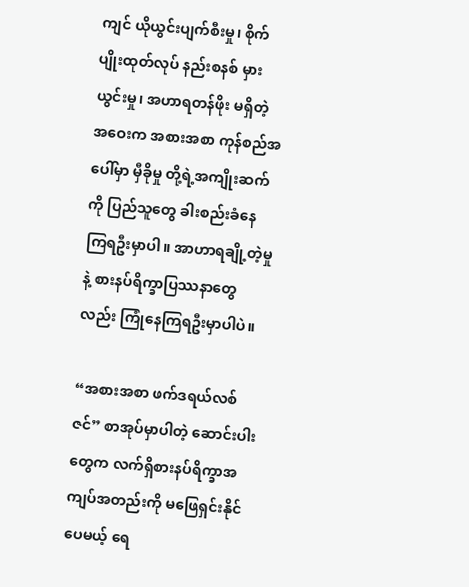ကျင် ယိုယွင်းပျက်စီးမှု၊ စိုက်ပျိုးထုတ်လုပ် နည်းစနစ် မှားယွင်းမှု၊ အဟာရတန်ဖိုး မရှိတဲ့ အဝေးက အစားအစာ ကုန်စည်အပေါ်မှာ မှီခိုမှု တို့ရဲ့အကျိုးဆက်ကို ပြည်သူတွေ ခါးစည်းခံနေကြရဦးမှာပါ။ အာဟာရချို့တဲ့မှုနဲ့ စားနပ်ရိက္ခာပြဿနာတွေလည်း ကြုံနေကြရဦးမှာပါပဲ။

“အစားအစာ ဖက်ဒရယ်လစ်ဇင်” စာအုပ်မှာပါတဲ့ ဆောင်းပါးတွေက လက်ရှိစားနပ်ရိက္ခာအကျပ်အတည်းကို မဖြေရှင်းနိုင်ပေမယ့် ရေ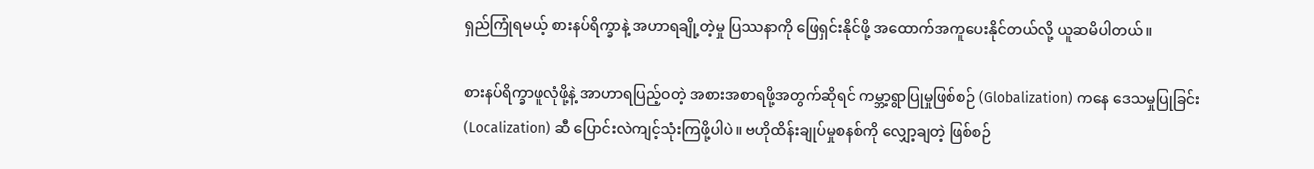ရှည်ကြုံရမယ့် စားနပ်ရိက္ခာနဲ့ အဟာရချို့တဲ့မှု ပြဿနာကို ဖြေရှင်းနိုင်ဖို့ အထောက်အကူပေးနိုင်တယ်လို့ ယူဆမိပါတယ်။

စားနပ်ရိက္ခာဖူလုံဖို့နဲ့ အာဟာရပြည့်ဝတဲ့ အစားအစာရဖို့အတွက်ဆိုရင် ကမ္ဘာ့ရွာပြုမှုဖြစ်စဉ် (Globalization) ကနေ ဒေသမှုပြုခြင်း (Localization) ဆီ ပြောင်းလဲကျင့်သုံးကြဖို့ပါပဲ။ ဗဟိုထိန်းချုပ်မှုစနစ်ကို လျှော့ချတဲ့ ဖြစ်စဉ်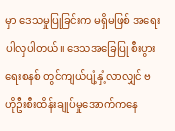မှာ ဒေသမှုပြုခြင်းက မရှိမဖြစ် အရေးပါလှပါတယ်။ ဒေသအခြေပြု စီးပွားရေးစနစ် တွင်ကျယ်ပျံ့နှံ့လာလျှင် ဗဟိုဦးစီးထိန်းချုပ်မှုအောက်ကနေ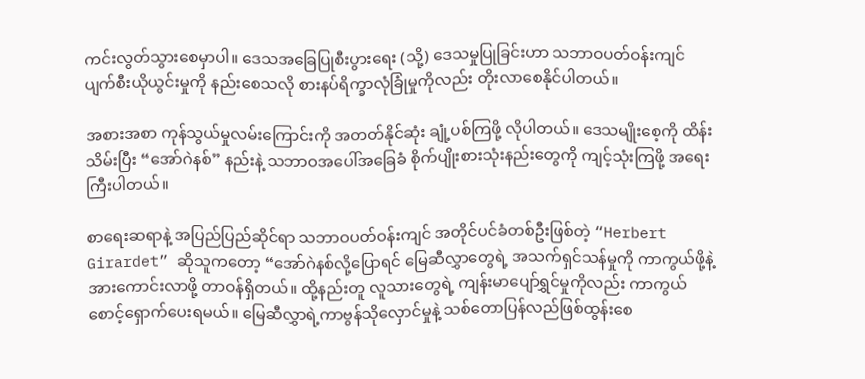ကင်းလွတ်သွားစေမှာပါ။ ဒေသအခြေပြုစီးပွားရေး (သို့) ဒေသမှုပြုခြင်းဟာ သဘာဝပတ်ဝန်းကျင် ပျက်စီးယိုယွင်းမှုကို နည်းစေသလို စားနပ်ရိက္ခာလုံခြုံမှုကိုလည်း တိုးလာစေနိုင်ပါတယ်။

အစားအစာ ကုန်သွယ်မှုလမ်းကြောင်းကို အတတ်နိုင်ဆုံး ချုံ့ပစ်ကြဖို့ လိုပါတယ်။ ဒေသမျိုးစေ့ကို ထိန်းသိမ်းပြီး “အော်ဂဲနစ်” နည်းနဲ့ သဘာဝအပေါ်အခြေခံ စိုက်ပျိုးစားသုံးနည်းတွေကို ကျင့်သုံးကြဖို့ အရေးကြီးပါတယ်။

စာရေးဆရာနဲ့ အပြည်ပြည်ဆိုင်ရာ သဘာဝပတ်ဝန်းကျင် အတိုင်ပင်ခံတစ်ဦးဖြစ်တဲ့ “Herbert Girardet” ဆိုသူကတော့ “အော်ဂဲနစ်လို့ပြောရင် မြေဆီလွှာတွေရဲ့ အသက်ရှင်သန်မှုကို ကာကွယ်ဖို့နဲ့ အားကောင်းလာဖို့ တာဝန်ရှိတယ်။ ထို့နည်းတူ လူသားတွေရဲ့ ကျန်းမာပျော်ရွှင်မှုကိုလည်း ကာကွယ်စောင့်ရှောက်ပေးရမယ်။ မြေဆီလွှာရဲ့ကာဗွန်သိုလှောင်မှုနဲ့ သစ်တောပြန်လည်ဖြစ်ထွန်းစေ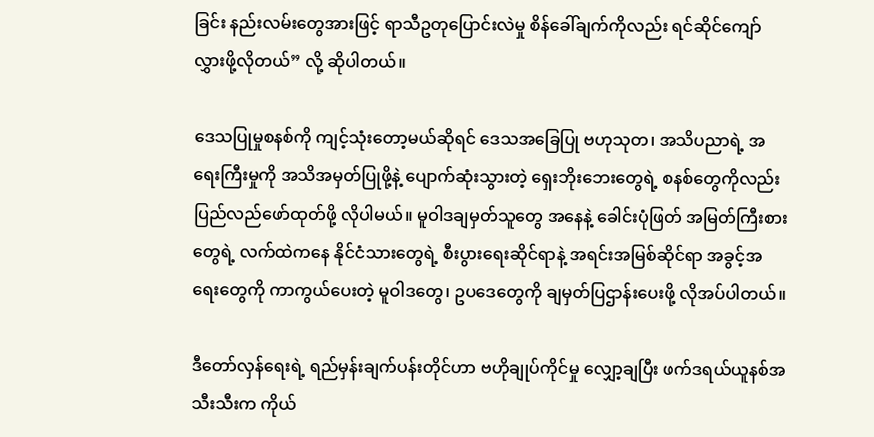ခြင်း နည်းလမ်းတွေအားဖြင့် ရာသီဥတုပြောင်းလဲမှု စိန်ခေါ်ချက်ကိုလည်း ရင်ဆိုင်ကျော်လွှားဖို့လိုတယ်” လို့ ဆိုပါတယ်။

ဒေသပြုမှုစနစ်ကို ကျင့်သုံးတော့မယ်ဆိုရင် ဒေသအခြေပြု ဗဟုသုတ၊ အသိပညာရဲ့ အရေးကြီးမှုကို အသိအမှတ်ပြုဖို့နဲ့ ပျောက်ဆုံးသွားတဲ့ ရှေးဘိုးဘေးတွေရဲ့ စနစ်တွေကိုလည်း ပြည်လည်ဖော်ထုတ်ဖို့ လိုပါမယ်။ မူဝါဒချမှတ်သူတွေ အနေနဲ့ ခေါင်းပုံဖြတ် အမြတ်ကြီးစားတွေရဲ့ လက်ထဲကနေ နိုင်ငံသားတွေရဲ့ စီးပွားရေးဆိုင်ရာနဲ့ အရင်းအမြစ်ဆိုင်ရာ အခွင့်အရေးတွေကို ကာကွယ်ပေးတဲ့ မူဝါဒတွေ၊ ဥပဒေတွေကို ချမှတ်ပြဌာန်းပေးဖို့ လိုအပ်ပါတယ်။

ဒီတော်လှန်ရေးရဲ့ ရည်မှန်းချက်ပန်းတိုင်ဟာ ဗဟိုချုပ်ကိုင်မှု လျှော့ချပြီး ဖက်ဒရယ်ယူနစ်အသီးသီးက ကိုယ်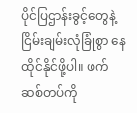ပိုင်ပြဌာန်းခွင့်တွေနဲ့ ငြိမ်းချမ်းလုံခြုံစွာ နေထိုင်နိုင်ဖို့ပါ။ ဖက်ဆစ်တပ်ကို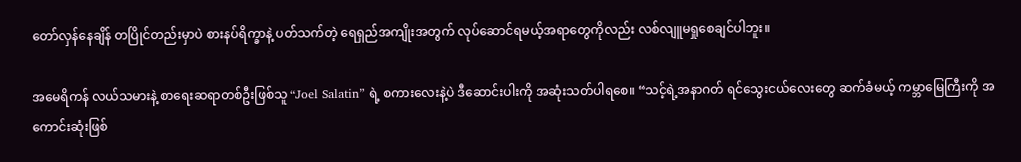တော်လှန်နေချိန် တပြိုင်တည်းမှာပဲ စားနပ်ရိက္ခာနဲ့ ပတ်သက်တဲ့ ရေရှည်အကျိုးအတွက် လုပ်ဆောင်ရမယ့်အရာတွေကိုလည်း လစ်လျူမရှုစေချင်ပါဘူး။

အမေရိကန် လယ်သမားနဲ့ စာရေးဆရာတစ်ဦးဖြစ်သူ “Joel Salatin” ရဲ့ စကားလေးနဲ့ပဲ ဒီဆောင်းပါးကို အဆုံးသတ်ပါရစေ။ “သင့်ရဲ့အနာဂတ် ရင်သွေးငယ်လေးတွေ ဆက်ခံမယ့် ကမ္ဘာမြေကြီးကို အကောင်းဆုံးဖြစ်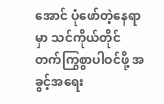အောင် ပုံဖော်တဲ့နေရာမှာ သင်ကိုယ်တိုင် တက်ကြွစွာပါဝင်ဖို့ အခွင့်အရေး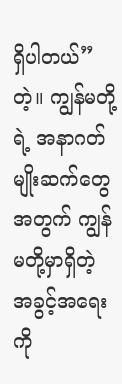ရှိပါတယ်” တဲ့။ ကျွန်မတို့ရဲ့ အနာဂတ်မျိုးဆက်တွေအတွက် ကျွန်မတို့မှာရှိတဲ့ အခွင့်အရေးကို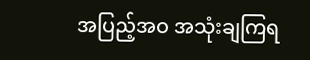အပြည့်အဝ အသုံးချကြရ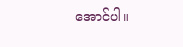အောင်ပါ။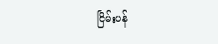ငြိမ်းပန်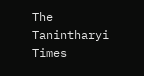The Tanintharyi Times